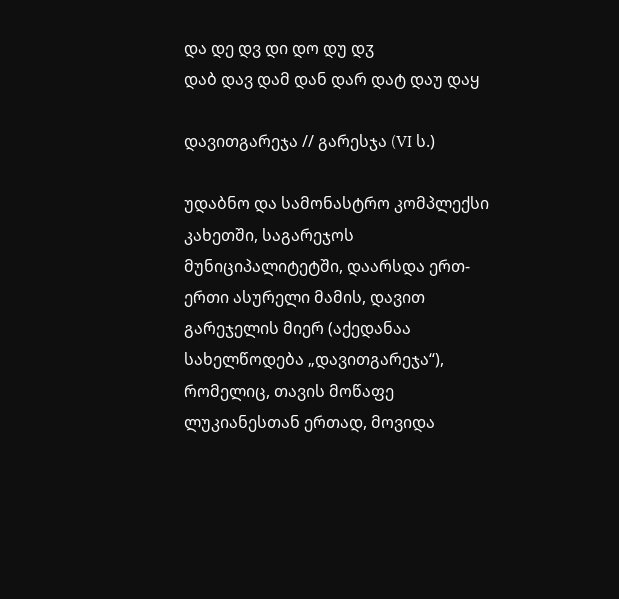და დე დვ დი დო დუ დჳ
დაბ დავ დამ დან დარ დატ დაუ დაყ

დავითგარეჯა // გარესჯა (VI ს.)

უდაბნო და სამონასტრო კომპლექსი კახეთში, საგარეჯოს მუნიციპალიტეტში, დაარსდა ერთ-ერთი ასურელი მამის, დავით გარეჯელის მიერ (აქედანაა სახელწოდება „დავითგარეჯა“), რომელიც, თავის მოწაფე ლუკიანესთან ერთად, მოვიდა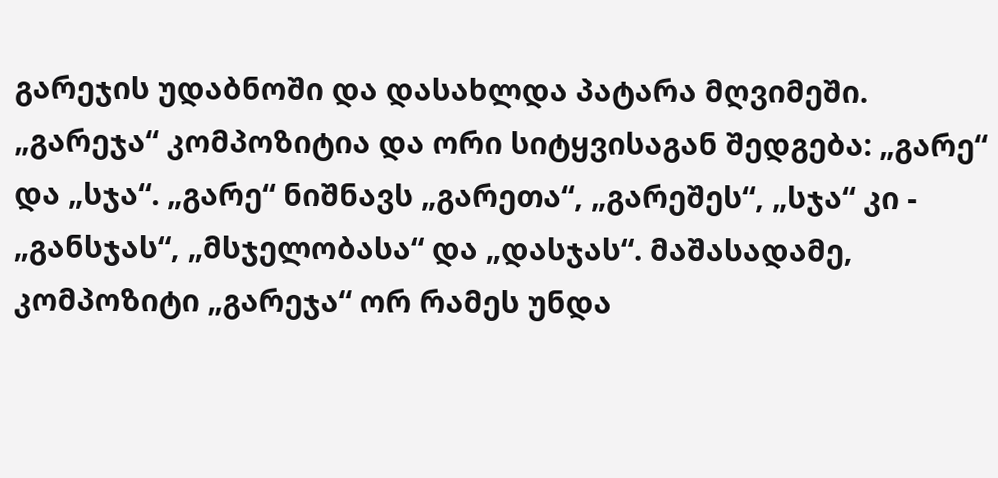გარეჯის უდაბნოში და დასახლდა პატარა მღვიმეში. „გარეჯა“ კომპოზიტია და ორი სიტყვისაგან შედგება: „გარე“ და „სჯა“. „გარე“ ნიშნავს „გარეთა“, „გარეშეს“, „სჯა“ კი - „განსჯას“, „მსჯელობასა“ და „დასჯას“. მაშასადამე, კომპოზიტი „გარეჯა“ ორ რამეს უნდა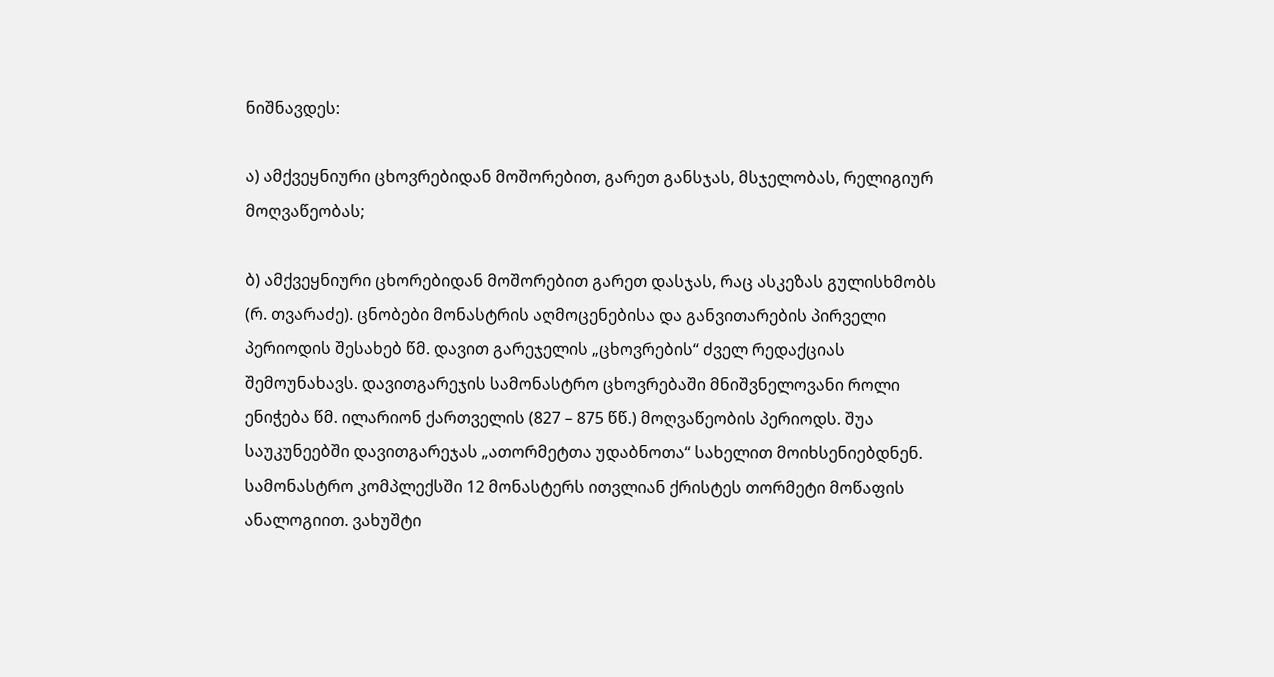ნიშნავდეს:

ა) ამქვეყნიური ცხოვრებიდან მოშორებით, გარეთ განსჯას, მსჯელობას, რელიგიურ მოღვაწეობას;

ბ) ამქვეყნიური ცხორებიდან მოშორებით გარეთ დასჯას, რაც ასკეზას გულისხმობს (რ. თვარაძე). ცნობები მონასტრის აღმოცენებისა და განვითარების პირველი პერიოდის შესახებ წმ. დავით გარეჯელის „ცხოვრების“ ძველ რედაქციას შემოუნახავს. დავითგარეჯის სამონასტრო ცხოვრებაში მნიშვნელოვანი როლი ენიჭება წმ. ილარიონ ქართველის (827 – 875 წწ.) მოღვაწეობის პერიოდს. შუა საუკუნეებში დავითგარეჯას „ათორმეტთა უდაბნოთა“ სახელით მოიხსენიებდნენ. სამონასტრო კომპლექსში 12 მონასტერს ითვლიან ქრისტეს თორმეტი მოწაფის ანალოგიით. ვახუშტი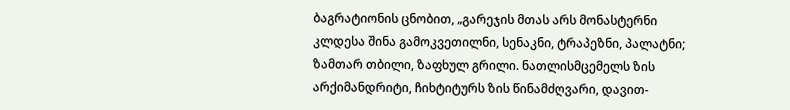ბაგრატიონის ცნობით, „გარეჯის მთას არს მონასტერნი კლდესა შინა გამოკვეთილნი, სენაკნი, ტრაპეზნი, პალატნი; ზამთარ თბილი, ზაფხულ გრილი. ნათლისმცემელს ზის არქიმანდრიტი, ჩიხტიტურს ზის წინამძღვარი, დავით-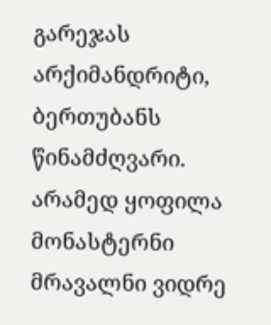გარეჯას არქიმანდრიტი, ბერთუბანს წინამძღვარი. არამედ ყოფილა მონასტერნი მრავალნი ვიდრე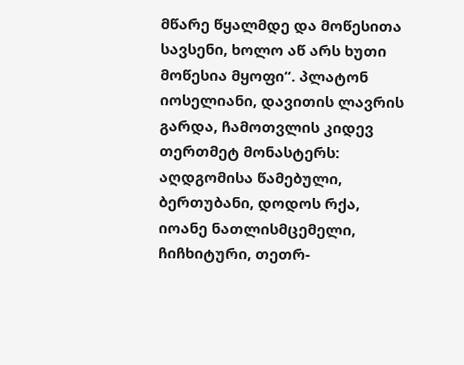მწარე წყალმდე და მოწესითა სავსენი, ხოლო აწ არს ხუთი მოწესია მყოფი“. პლატონ იოსელიანი, დავითის ლავრის გარდა, ჩამოთვლის კიდევ თერთმეტ მონასტერს: აღდგომისა წამებული, ბერთუბანი, დოდოს რქა, იოანე ნათლისმცემელი, ჩიჩხიტური, თეთრ-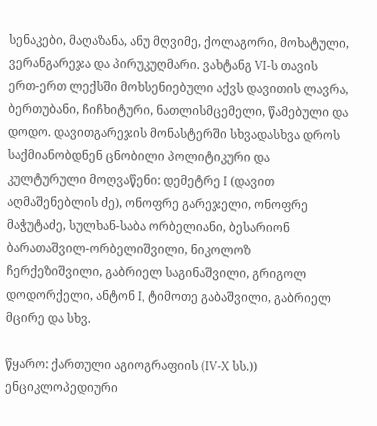სენაკები, მაღაზანა, ანუ მღვიმე, ქოლაგორი, მოხატული, ვერანგარეჯა და პირუკუღმარი. ვახტანგ VI-ს თავის ერთ-ერთ ლექსში მოხსენიებული აქვს დავითის ლავრა, ბერთუბანი, ჩიჩხიტური, ნათლისმცემელი, წამებული და დოდო. დავითგარეჯის მონასტერში სხვადასხვა დროს საქმიანობდნენ ცნობილი პოლიტიკური და კულტურული მოღვაწენი: დემეტრე I (დავით აღმაშენებლის ძე), ონოფრე გარეჯელი, ონოფრე მაჭუტაძე, სულხან-საბა ორბელიანი, ბესარიონ ბარათაშვილ-ორბელიშვილი, ნიკოლოზ ჩერქეზიშვილი, გაბრიელ საგინაშვილი, გრიგოლ დოდორქელი, ანტონ I, ტიმოთე გაბაშვილი, გაბრიელ მცირე და სხვ.

წყარო: ქართული აგიოგრაფიის (IV-X სს.)) ენციკლოპედიური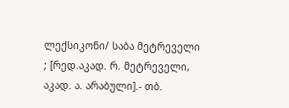ლექსიკონი/ საბა მეტრეველი ; [რედ.აკად. რ. მეტრეველი, აკად. ა. არაბული].- თბ.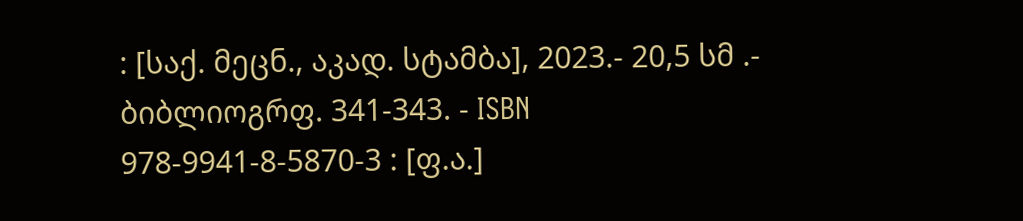: [საქ. მეცნ., აკად. სტამბა], 2023.- 20,5 სმ .- ბიბლიოგრფ. 341-343. - ISBN 978-9941-8-5870-3 : [ფ.ა.]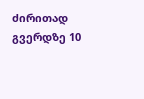ძირითად გვერდზე 10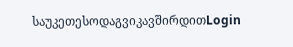საუკეთესოდაგვიკავშირდითLogin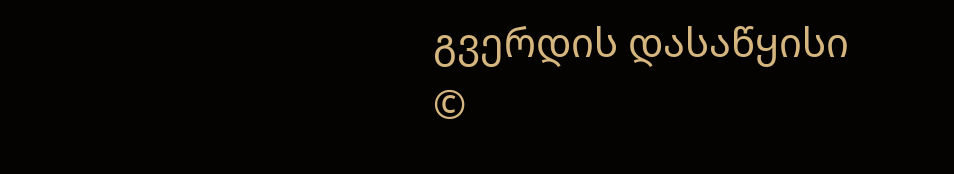გვერდის დასაწყისი
©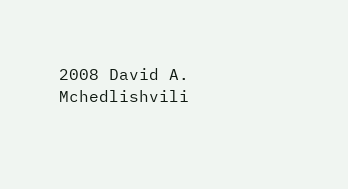2008 David A. Mchedlishvili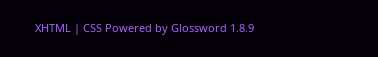XHTML | CSS Powered by Glossword 1.8.9